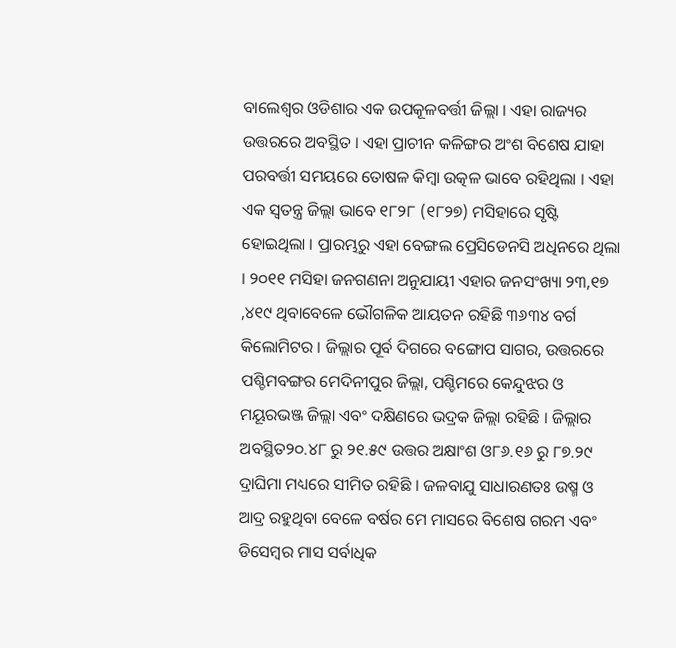ବାଲେଶ୍ୱର ଓଡିଶାର ଏକ ଉପକୂଳବର୍ତ୍ତୀ ଜିଲ୍ଲା । ଏହା ରାଜ୍ୟର ଉତ୍ତରରେ ଅବସ୍ଥିତ । ଏହା ପ୍ରାଚୀନ କଳିଙ୍ଗର ଅଂଶ ବିଶେଷ ଯାହା ପରବର୍ତ୍ତୀ ସମୟରେ ତୋଷଳ କିମ୍ବା ଉତ୍କଳ ଭାବେ ରହିଥିଲା । ଏହା ଏକ ସ୍ୱତନ୍ତ୍ର ଜିଲ୍ଲା ଭାବେ ୧୮୨୮ (୧୮୨୭) ମସିହାରେ ସୃଷ୍ଟି ହୋଇଥିଲା । ପ୍ରାରମ୍ଭରୁ ଏହା ବେଙ୍ଗଲ ପ୍ରେସିଡେନସି ଅଧିନରେ ଥିଲା । ୨୦୧୧ ମସିହା ଜନଗଣନା ଅନୁଯାୟୀ ଏହାର ଜନସଂଖ୍ୟା ୨୩,୧୭ ,୪୧୯ ଥିବାବେଳେ ଭୌଗଳିକ ଆୟତନ ରହିଛି ୩୬୩୪ ବର୍ଗ କିଲୋମିଟର । ଜିଲ୍ଲାର ପୂର୍ବ ଦିଗରେ ବଙ୍ଗୋପ ସାଗର, ଉତ୍ତରରେ ପଶ୍ଚିମବଙ୍ଗର ମେଦିନୀପୁର ଜିଲ୍ଲା, ପଶ୍ଚିମରେ କେନ୍ଦୁଝର ଓ ମୟୂରଭଞ୍ଜ ଜିଲ୍ଲା ଏବଂ ଦକ୍ଷିଣରେ ଭଦ୍ରକ ଜିଲ୍ଲା ରହିଛି । ଜିଲ୍ଲାର ଅବସ୍ଥିତ୨୦.୪୮ ରୁ ୨୧.୫୯ ଉତ୍ତର ଅକ୍ଷାଂଶ ଓ୮୬.୧୬ ରୁ ୮୭.୨୯ ଦ୍ରାଘିମା ମଧ୍ୟରେ ସୀମିତ ରହିଛି । ଜଳବାଯୁ ସାଧାରଣତଃ ଉଷ୍ମ ଓ ଆଦ୍ର ରହୁଥିବା ବେଳେ ବର୍ଷର ମେ ମାସରେ ବିଶେଷ ଗରମ ଏବଂ ଡିସେମ୍ବର ମାସ ସର୍ବାଧିକ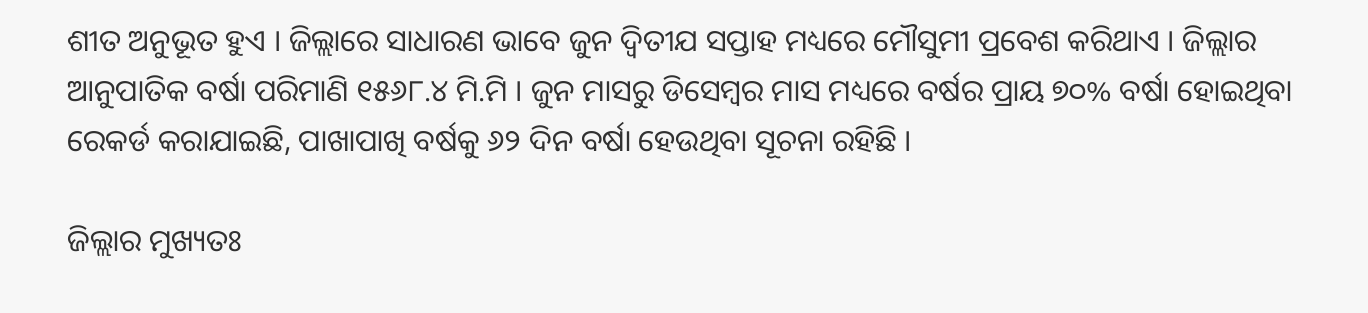ଶୀତ ଅନୁଭୂତ ହୁଏ । ଜିଲ୍ଲାରେ ସାଧାରଣ ଭାବେ ଜୁନ ଦ୍ୱିତୀଯ ସପ୍ତାହ ମଧ୍ୟରେ ମୌସୁମୀ ପ୍ରବେଶ କରିଥାଏ । ଜିଲ୍ଲାର ଆନୁପାତିକ ବର୍ଷା ପରିମାଣି ୧୫୬୮.୪ ମି.ମି । ଜୁନ ମାସରୁ ଡିସେମ୍ବର ମାସ ମଧ୍ୟରେ ବର୍ଷର ପ୍ରାୟ ୭୦% ବର୍ଷା ହୋଇଥିବା ରେକର୍ଡ କରାଯାଇଛି, ପାଖାପାଖି ବର୍ଷକୁ ୬୨ ଦିନ ବର୍ଷା ହେଉଥିବା ସୂଚନା ରହିଛି ।

ଜିଲ୍ଲାର ମୁଖ୍ୟତଃ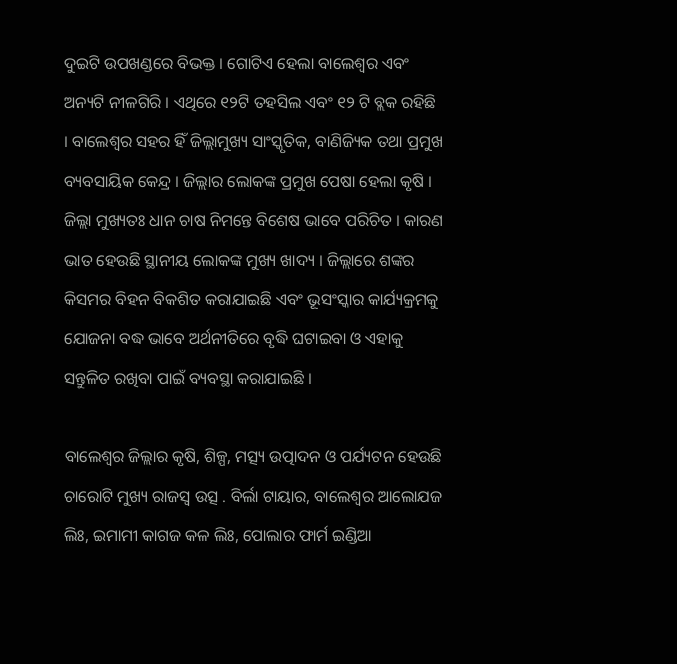ଦୁଇଟି ଉପଖଣ୍ଡରେ ବିଭକ୍ତ । ଗୋଟିଏ ହେଲା ବାଲେଶ୍ୱର ଏବଂ ଅନ୍ୟଟି ନୀଳଗିରି । ଏଥିରେ ୧୨ଟି ତହସିଲ ଏବଂ ୧୨ ଟି ବ୍ଲକ ରହିଛି । ବାଲେଶ୍ୱର ସହର ହିଁ ଜିଲ୍ଲାମୁଖ୍ୟ ସାଂସ୍କୃତିକ, ବାଣିଜ୍ୟିକ ତଥା ପ୍ରମୁଖ ବ୍ୟବସାୟିକ କେନ୍ଦ୍ର । ଜିଲ୍ଲାର ଲୋକଙ୍କ ପ୍ରମୁଖ ପେଷା ହେଲା କୃଷି । ଜିଲ୍ଲା ମୁଖ୍ୟତଃ ଧାନ ଚାଷ ନିମନ୍ତେ ବିଶେଷ ଭାବେ ପରିଚିତ । କାରଣ ଭାତ ହେଉଛି ସ୍ଥାନୀୟ ଲୋକଙ୍କ ମୁଖ୍ୟ ଖାଦ୍ୟ । ଜିଲ୍ଲାରେ ଶଙ୍କର କିସମର ବିହନ ବିକଶିତ କରାଯାଇଛି ଏବଂ ଭୂସଂସ୍କାର କାର୍ଯ୍ୟକ୍ରମକୁ ଯୋଜନା ବଦ୍ଧ ଭାବେ ଅର୍ଥନୀତିରେ ବୃଦ୍ଧି ଘଟାଇବା ଓ ଏହାକୁ ସନ୍ତୁଳିତ ରଖିବା ପାଇଁ ବ୍ୟବସ୍ଥା କରାଯାଇଛି ।

ବାଲେଶ୍ୱର ଜିଲ୍ଲାର କୃଷି, ଶିଳ୍ପ, ମତ୍ସ୍ୟ ଉତ୍ପାଦନ ଓ ପର୍ଯ୍ୟଟନ ହେଉଛି ଚାରୋଟି ମୁଖ୍ୟ ରାଜସ୍ୱ ଉତ୍ସ . ବିର୍ଲା ଟାୟାର, ବାଲେଶ୍ୱର ଆଲୋଯଜ ଲିଃ, ଇମାମୀ କାଗଜ କଳ ଲିଃ, ପୋଲାର ଫାର୍ମ ଇଣ୍ଡିଆ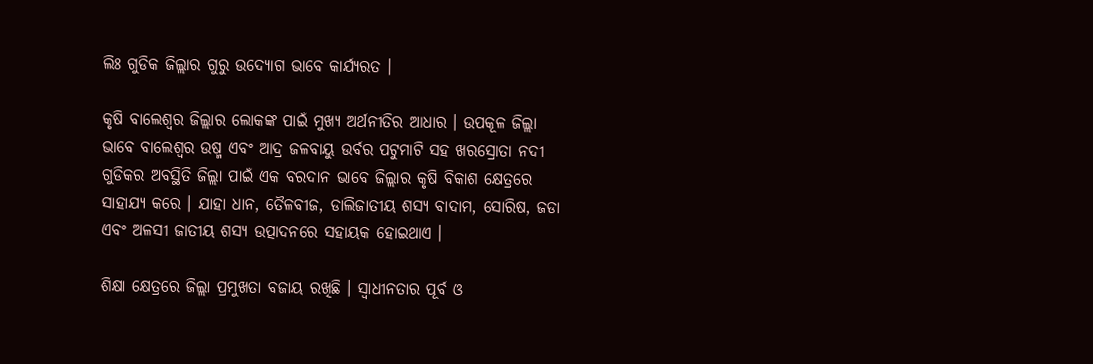ଲିଃ ଗୁଡିକ ଜିଲ୍ଲାର ଗୁରୁ ଉଦ୍ୟୋଗ ଭାବେ କାର୍ଯ୍ୟରତ ।

କୃଷି ବାଲେଶ୍ୱର ଜିଲ୍ଲାର ଲୋକଙ୍କ ପାଇଁ ମୁଖ୍ୟ ଅର୍ଥନୀତିର ଆଧାର । ଉପକୂଳ ଜିଲ୍ଲା ଭାବେ ବାଲେଶ୍ୱର ଉଷ୍ମ ଏବଂ ଆଦ୍ର ଜଳବାୟୁ ଉର୍ବର ପଟୁମାଟି ସହ ଖରସ୍ରୋତା ନଦୀ ଗୁଡିକର ଅବସ୍ଥିତି ଜିଲ୍ଲା ପାଇଁ ଏକ ବରଦାନ ଭାବେ ଜିଲ୍ଲାର କୃଷି ବିକାଶ କ୍ଷେତ୍ରରେ ସାହାଯ୍ୟ କରେ । ଯାହା ଧାନ, ତୈଳବୀଜ, ଡାଲିଜାତୀୟ ଶସ୍ୟ ବାଦାମ, ସୋରିଷ, ଜଡା ଏବଂ ଅଳସୀ ଜାତୀୟ ଶସ୍ୟ ଉତ୍ପାଦନରେ ସହାୟକ ହୋଇଥାଏ ।

ଶିକ୍ଷା କ୍ଷେତ୍ରରେ ଜିଲ୍ଲା ପ୍ରମୁଖତା ବଜାୟ ରଖିଛି । ସ୍ୱାଧୀନତାର ପୂର୍ବ ଓ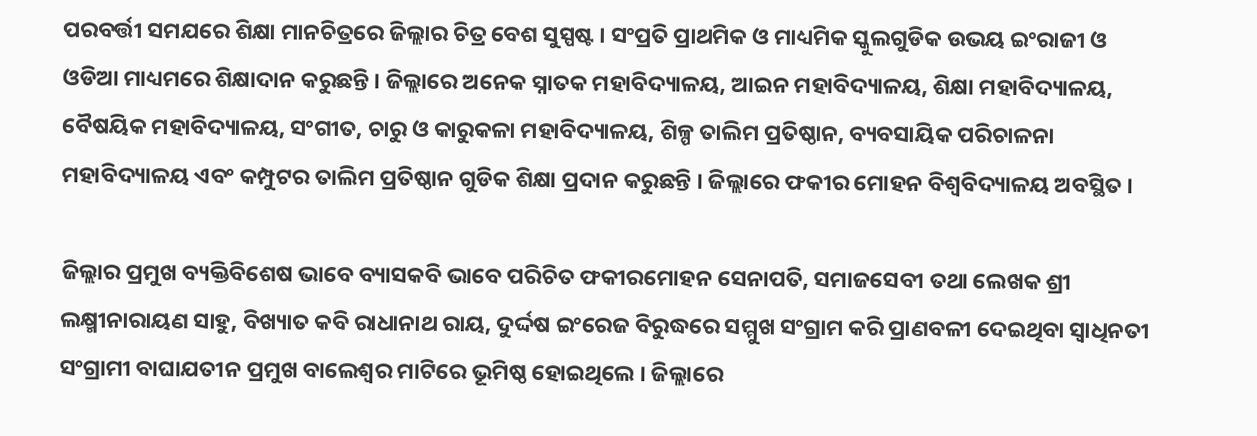ପରବର୍ତ୍ତୀ ସମଯରେ ଶିକ୍ଷା ମାନଚିତ୍ରରେ ଜିଲ୍ଲାର ଚିତ୍ର ବେଶ ସୁସ୍ପଷ୍ଟ । ସଂପ୍ରତି ପ୍ରାଥମିକ ଓ ମାଧ୍ୟମିକ ସ୍କୁଲଗୁଡିକ ଉଭୟ ଇଂରାଜୀ ଓ ଓଡିଆ ମାଧ୍ୟମରେ ଶିକ୍ଷାଦାନ କରୁଛନ୍ତି । ଜିଲ୍ଲାରେ ଅନେକ ସ୍ନାତକ ମହାବିଦ୍ୟାଳୟ, ଆଇନ ମହାବିଦ୍ୟାଳୟ, ଶିକ୍ଷା ମହାବିଦ୍ୟାଳୟ, ବୈଷୟିକ ମହାବିଦ୍ୟାଳୟ, ସଂଗୀତ, ଚାରୁ ଓ କାରୁକଳା ମହାବିଦ୍ୟାଳୟ, ଶିଳ୍ପ ତାଲିମ ପ୍ରତିଷ୍ଠାନ, ବ୍ୟବସାୟିକ ପରିଚାଳନା ମହାବିଦ୍ୟାଳୟ ଏବଂ କମ୍ପୁଟର ତାଲିମ ପ୍ରତିଷ୍ଠାନ ଗୁଡିକ ଶିକ୍ଷା ପ୍ରଦାନ କରୁଛନ୍ତି । ଜିଲ୍ଲାରେ ଫକୀର ମୋହନ ବିଶ୍ୱବିଦ୍ୟାଳୟ ଅବସ୍ଥିତ ।

ଜିଲ୍ଲାର ପ୍ରମୁଖ ବ୍ୟକ୍ତିବିଶେଷ ଭାବେ ବ୍ୟାସକବି ଭାବେ ପରିଚିତ ଫକୀରମୋହନ ସେନାପତି, ସମାଜସେବୀ ତଥା ଲେଖକ ଶ୍ରୀ ଲକ୍ଷ୍ମୀନାରାୟଣ ସାହୁ, ବିଖ୍ୟାତ କବି ରାଧାନାଥ ରାୟ, ଦୁର୍ଦ୍ଦଷ ଇଂରେଜ ବିରୁଦ୍ଧରେ ସମ୍ମୁଖ ସଂଗ୍ରାମ କରି ପ୍ରାଣବଳୀ ଦେଇଥିବା ସ୍ୱାଧିନତୀ ସଂଗ୍ରାମୀ ବାଘାଯତୀନ ପ୍ରମୁଖ ବାଲେଶ୍ୱର ମାଟିରେ ଭୂମିଷ୍ଠ ହୋଇଥିଲେ । ଜିଲ୍ଲାରେ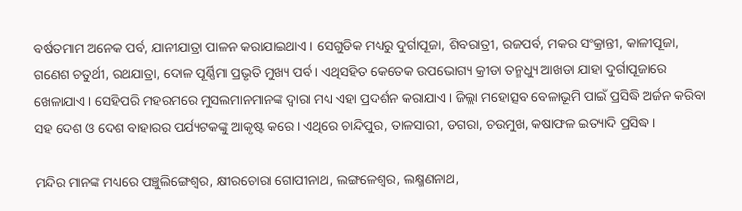ବର୍ଷତମାମ ଅନେକ ପର୍ବ, ଯାନୀଯାତ୍ରା ପାଳନ କରାଯାଇଥାଏ । ସେଗୁଡିକ ମଧ୍ୟରୁ ଦୁର୍ଗାପୂଜା, ଶିବରାତ୍ରୀ, ରଜପର୍ବ, ମକର ସଂକ୍ରାନ୍ତୀ, କାଳୀପୂଜା, ଗଣେଶ ଚତୁର୍ଥୀ, ରଥଯାତ୍ରା, ଦୋଳ ପୂର୍ଣ୍ଣିମା ପ୍ରଭୃତି ମୁଖ୍ୟ ପର୍ବ । ଏଥିସହିତ କେତେକ ଉପଭୋଗ୍ୟ କ୍ରୀଡା ତନ୍ମଧ୍ୟୁ ଆଖଡା ଯାହା ଦୁର୍ଗାପୂଜାରେ ଖେଳାଯାଏ । ସେହିପରି ମହରମରେ ମୁସଲମାନମାନଙ୍କ ଦ୍ୱାରା ମଧ୍ୟ ଏହା ପ୍ରଦର୍ଶନ କରାଯାଏ । ଜିଲ୍ଲା ମହୋତ୍ସବ ବେଳାଭୂମି ପାଇଁ ପ୍ରସିଦ୍ଧି ଅର୍ଜନ କରିବା ସହ ଦେଶ ଓ ଦେଶ ବାହାରର ପର୍ଯ୍ୟଟକଙ୍କୁ ଆକୃଷ୍ଟ କରେ । ଏଥିରେ ଚାନ୍ଦିପୁର, ତାଳସାରୀ, ଡଗରା, ଚଉମୁଖ, କଷାଫଳ ଇତ୍ୟାଦି ପ୍ରସିଦ୍ଧ ।

ମନ୍ଦିର ମାନଙ୍କ ମଧ୍ୟରେ ପଞ୍ଚୁଲିଙ୍ଗେଶ୍ୱର, କ୍ଷୀରଚୋରା ଗୋପୀନାଥ, ଲଙ୍ଗଳେଶ୍ୱର, ଲକ୍ଷ୍ମଣନାଥ,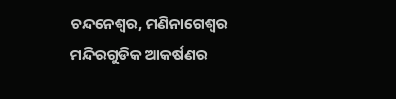ଚନ୍ଦନେଶ୍ୱର, ମଣିନାଗେଶ୍ୱର ମନ୍ଦିରଗୁଡିକ ଆକର୍ଷଣର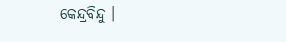କେନ୍ଦ୍ରବିନ୍ଦୁ ।